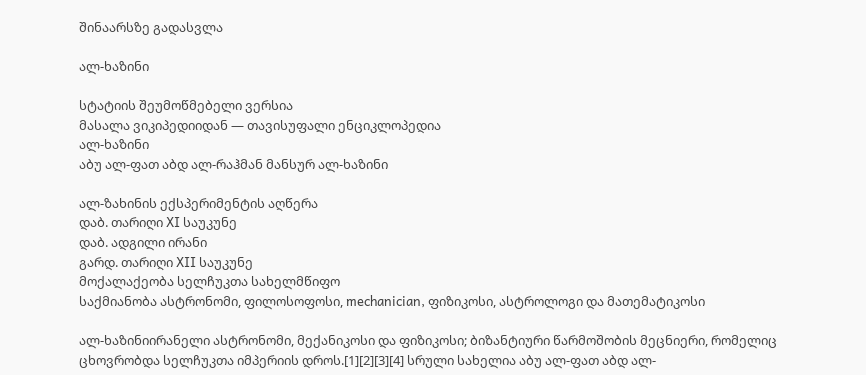შინაარსზე გადასვლა

ალ-ხაზინი

სტატიის შეუმოწმებელი ვერსია
მასალა ვიკიპედიიდან — თავისუფალი ენციკლოპედია
ალ-ხაზინი
აბუ ალ-ფათ აბდ ალ-რაჰმან მანსურ ალ-ხაზინი

ალ-ზახინის ექსპერიმენტის აღწერა
დაბ. თარიღი XI საუკუნე
დაბ. ადგილი ირანი
გარდ. თარიღი XII საუკუნე
მოქალაქეობა სელჩუკთა სახელმწიფო
საქმიანობა ასტრონომი, ფილოსოფოსი, mechanician, ფიზიკოსი, ასტროლოგი და მათემატიკოსი

ალ-ხაზინიირანელი ასტრონომი, მექანიკოსი და ფიზიკოსი; ბიზანტიური წარმოშობის მეცნიერი, რომელიც ცხოვრობდა სელჩუკთა იმპერიის დროს.[1][2][3][4] სრული სახელია აბუ ალ-ფათ აბდ ალ-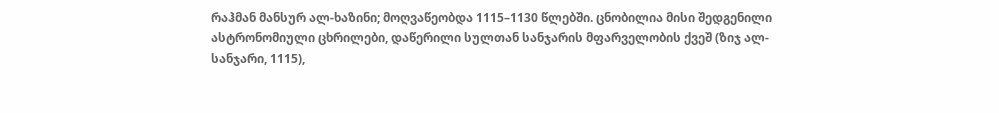რაჰმან მანსურ ალ-ხაზინი; მოღვაწეობდა 1115–1130 წლებში. ცნობილია მისი შედგენილი ასტრონომიული ცხრილები, დაწერილი სულთან სანჯარის მფარველობის ქვეშ (ზიჯ ალ-სანჯარი, 1115),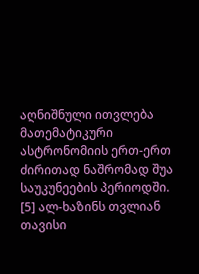აღნიშნული ითვლება მათემატიკური ასტრონომიის ერთ-ერთ ძირითად ნაშრომად შუა საუკუნეების პერიოდში. [5] ალ-ხაზინს თვლიან თავისი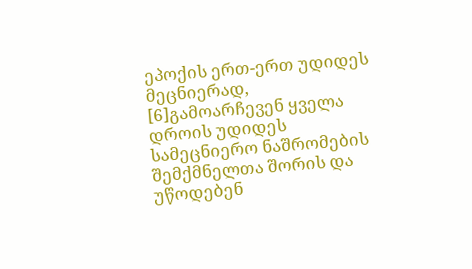ეპოქის ერთ-ერთ უდიდეს მეცნიერად, [6]გამოარჩევენ ყველა დროის უდიდეს სამეცნიერო ნაშრომების შემქმნელთა შორის და უწოდებენ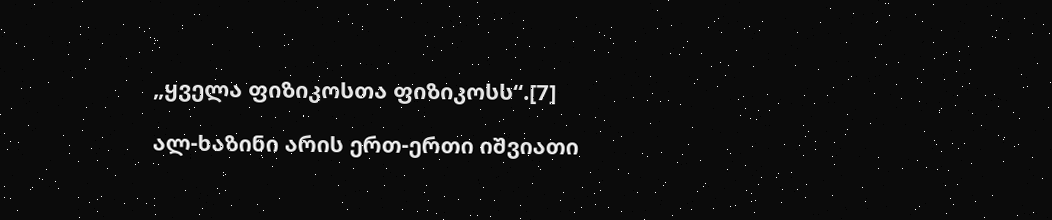„ყველა ფიზიკოსთა ფიზიკოსს“.[7]

ალ-ხაზინი არის ერთ-ერთი იშვიათი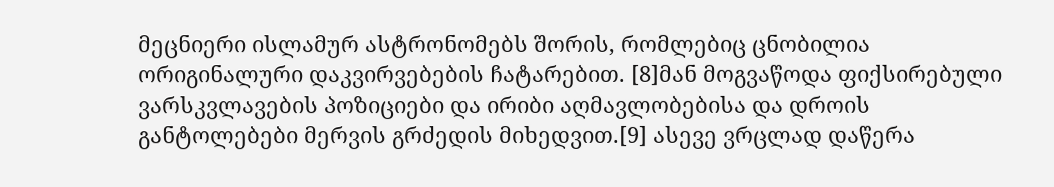მეცნიერი ისლამურ ასტრონომებს შორის, რომლებიც ცნობილია ორიგინალური დაკვირვებების ჩატარებით. [8]მან მოგვაწოდა ფიქსირებული ვარსკვლავების პოზიციები და ირიბი აღმავლობებისა და დროის განტოლებები მერვის გრძედის მიხედვით.[9] ასევე ვრცლად დაწერა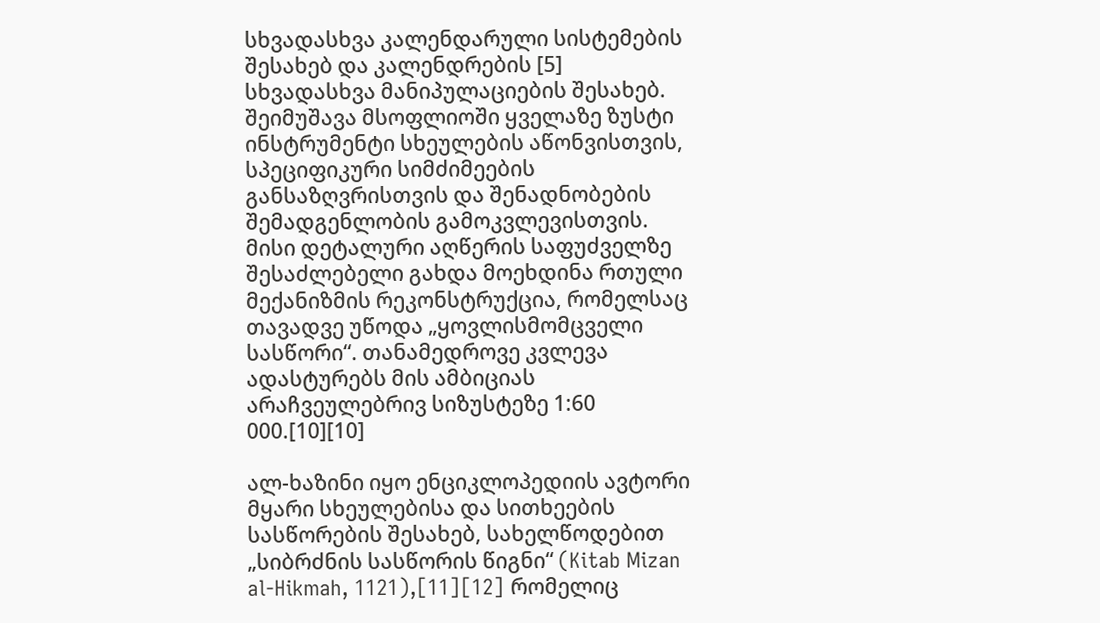სხვადასხვა კალენდარული სისტემების შესახებ და კალენდრების [5] სხვადასხვა მანიპულაციების შესახებ. შეიმუშავა მსოფლიოში ყველაზე ზუსტი ინსტრუმენტი სხეულების აწონვისთვის, სპეციფიკური სიმძიმეების განსაზღვრისთვის და შენადნობების შემადგენლობის გამოკვლევისთვის. მისი დეტალური აღწერის საფუძველზე შესაძლებელი გახდა მოეხდინა რთული მექანიზმის რეკონსტრუქცია, რომელსაც თავადვე უწოდა „ყოვლისმომცველი სასწორი“. თანამედროვე კვლევა ადასტურებს მის ამბიციას არაჩვეულებრივ სიზუსტეზე 1:60 000.[10][10]

ალ-ხაზინი იყო ენციკლოპედიის ავტორი მყარი სხეულებისა და სითხეების სასწორების შესახებ, სახელწოდებით „სიბრძნის სასწორის წიგნი“ (Kitab Mizan al-Hikmah, 1121),[11][12] რომელიც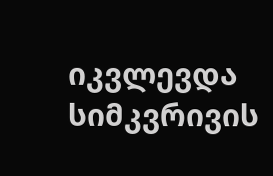იკვლევდა სიმკვრივის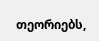თეორიებს,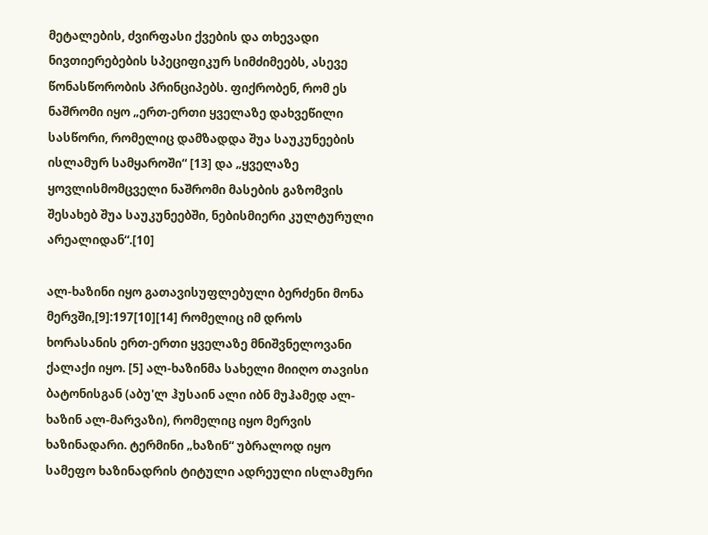მეტალების, ძვირფასი ქვების და თხევადი ნივთიერებების სპეციფიკურ სიმძიმეებს, ასევე წონასწორობის პრინციპებს. ფიქრობენ, რომ ეს ნაშრომი იყო „ერთ-ერთი ყველაზე დახვეწილი სასწორი, რომელიც დამზადდა შუა საუკუნეების ისლამურ სამყაროში“ [13] და „ყველაზე ყოვლისმომცველი ნაშრომი მასების გაზომვის შესახებ შუა საუკუნეებში, ნებისმიერი კულტურული არეალიდან“.[10]

ალ-ხაზინი იყო გათავისუფლებული ბერძენი მონა მერვში,[9]:197[10][14] რომელიც იმ დროს ხორასანის ერთ-ერთი ყველაზე მნიშვნელოვანი ქალაქი იყო. [5] ალ-ხაზინმა სახელი მიიღო თავისი ბატონისგან (აბუ'ლ ჰუსაინ ალი იბნ მუჰამედ ალ-ხაზინ ალ-მარვაზი), რომელიც იყო მერვის ხაზინადარი. ტერმინი „ხაზინ“ უბრალოდ იყო სამეფო ხაზინადრის ტიტული ადრეული ისლამური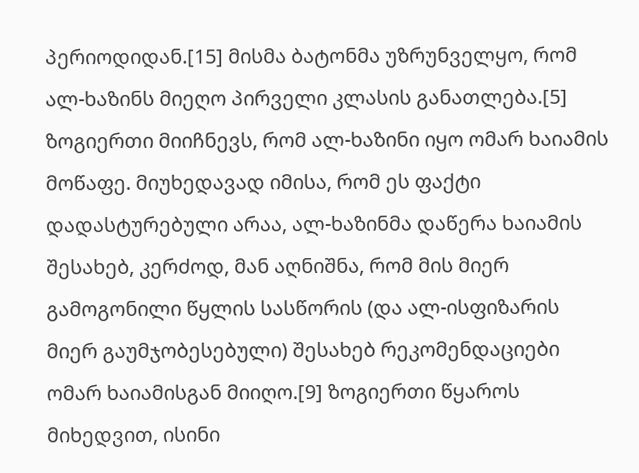პერიოდიდან.[15] მისმა ბატონმა უზრუნველყო, რომ ალ-ხაზინს მიეღო პირველი კლასის განათლება.[5] ზოგიერთი მიიჩნევს, რომ ალ-ხაზინი იყო ომარ ხაიამის მოწაფე. მიუხედავად იმისა, რომ ეს ფაქტი დადასტურებული არაა, ალ-ხაზინმა დაწერა ხაიამის შესახებ, კერძოდ, მან აღნიშნა, რომ მის მიერ გამოგონილი წყლის სასწორის (და ალ-ისფიზარის მიერ გაუმჯობესებული) შესახებ რეკომენდაციები ომარ ხაიამისგან მიიღო.[9] ზოგიერთი წყაროს მიხედვით, ისინი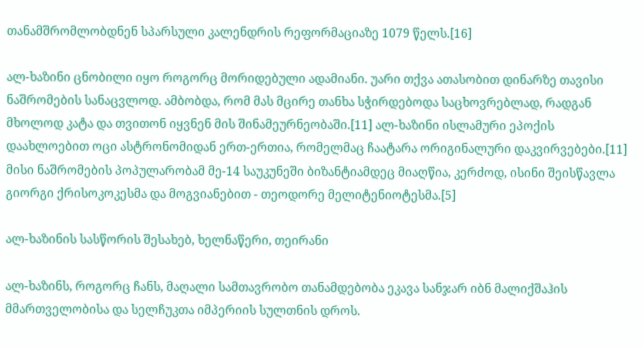თანამშრომლობდნენ სპარსული კალენდრის რეფორმაციაზე 1079 წელს.[16]

ალ-ხაზინი ცნობილი იყო როგორც მორიდებული ადამიანი. უარი თქვა ათასობით დინარზე თავისი ნაშრომების სანაცვლოდ. ამბობდა, რომ მას მცირე თანხა სჭირდებოდა საცხოვრებლად, რადგან მხოლოდ კატა და თვითონ იყვნენ მის შინამეურნეობაში.[11] ალ-ხაზინი ისლამური ეპოქის დაახლოებით ოცი ასტრონომიდან ერთ-ერთია, რომელმაც ჩაატარა ორიგინალური დაკვირვებები.[11] მისი ნაშრომების პოპულარობამ მე-14 საუკუნეში ბიზანტიამდეც მიაღწია, კერძოდ, ისინი შეისწავლა გიორგი ქრისოკოკესმა და მოგვიანებით - თეოდორე მელიტენიოტესმა.[5]

ალ-ხაზინის სასწორის შესახებ, ხელნაწერი, თეირანი

ალ-ხაზინს, როგორც ჩანს, მაღალი სამთავრობო თანამდებობა ეკავა სანჯარ იბნ მალიქშაჰის მმართველობისა და სელჩუკთა იმპერიის სულთნის დროს.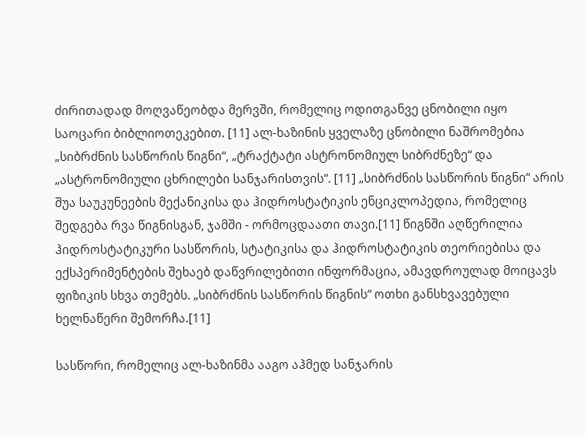ძირითადად მოღვაწეობდა მერვში, რომელიც ოდითგანვე ცნობილი იყო საოცარი ბიბლიოთეკებით. [11] ალ-ხაზინის ყველაზე ცნობილი ნაშრომებია „სიბრძნის სასწორის წიგნი“, „ტრაქტატი ასტრონომიულ სიბრძნეზე“ და „ასტრონომიული ცხრილები სანჯარისთვის“. [11] „სიბრძნის სასწორის წიგნი“ არის შუა საუკუნეების მექანიკისა და ჰიდროსტატიკის ენციკლოპედია, რომელიც შედგება რვა წიგნისგან, ჯამში - ორმოცდაათი თავი.[11] წიგნში აღწერილია ჰიდროსტატიკური სასწორის, სტატიკისა და ჰიდროსტატიკის თეორიებისა და ექსპერიმენტების შეხაებ დაწვრილებითი ინფორმაცია, ამავდროულად მოიცავს ფიზიკის სხვა თემებს. „სიბრძნის სასწორის წიგნის“ ოთხი განსხვავებული ხელნაწერი შემორჩა.[11]

სასწორი, რომელიც ალ-ხაზინმა ააგო აჰმედ სანჯარის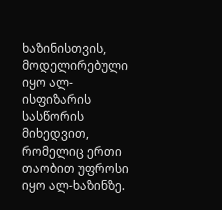ხაზინისთვის, მოდელირებული იყო ალ-ისფიზარის სასწორის მიხედვით, რომელიც ერთი თაობით უფროსი იყო ალ-ხაზინზე.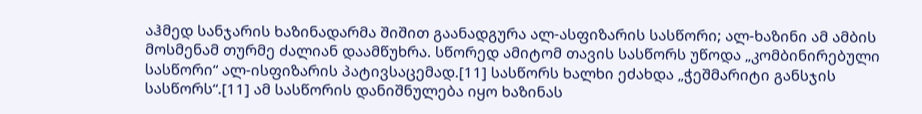აჰმედ სანჯარის ხაზინადარმა შიშით გაანადგურა ალ-ასფიზარის სასწორი; ალ-ხაზინი ამ ამბის მოსმენამ თურმე ძალიან დაამწუხრა. სწორედ ამიტომ თავის სასწორს უწოდა „კომბინირებული სასწორი“ ალ-ისფიზარის პატივსაცემად.[11] სასწორს ხალხი ეძახდა „ჭეშმარიტი განსჯის სასწორს“.[11] ამ სასწორის დანიშნულება იყო ხაზინას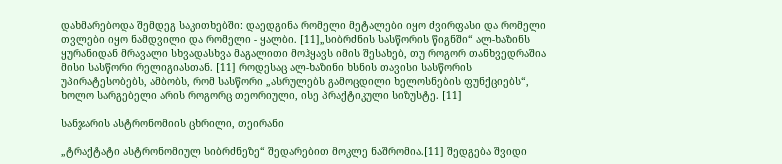დახმარებოდა შემდეგ საკითხებში: დაედგინა რომელი მეტალები იყო ძვირფასი და რომელი თვლები იყო ნამდვილი და რომელი - ყალბი. [11]„სიბრძნის სასწორის წიგნში“ ალ-ხაზინს ყურანიდან მრავალი სხვადასხვა მაგალითი მოჰყავს იმის შესახებ, თუ როგორ თანხვედრაშია მისი სასწორი რელიგიასთან. [11] როდესაც ალ-ხაზინი ხსნის თავისი სასწორის უპირატესობებს, ამბობს, რომ სასწორი „ასრულებს გამოცდილი ხელოსნების ფუნქციებს“, ხოლო სარგებელი არის როგორც თეორიული, ისე პრაქტიკული სიზუსტე. [11]

სანჯარის ასტრონომიის ცხრილი, თეირანი

„ტრაქტატი ასტრონომიულ სიბრძნეზე“ შედარებით მოკლე ნაშრომია.[11] შედგება შვიდი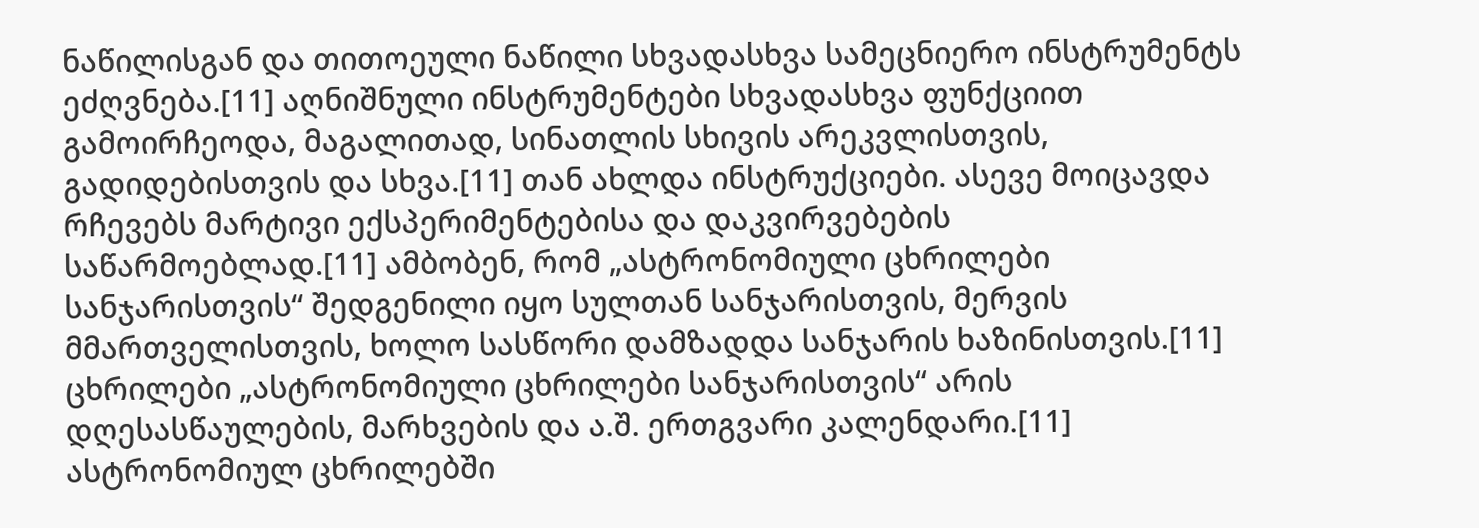ნაწილისგან და თითოეული ნაწილი სხვადასხვა სამეცნიერო ინსტრუმენტს ეძღვნება.[11] აღნიშნული ინსტრუმენტები სხვადასხვა ფუნქციით გამოირჩეოდა, მაგალითად, სინათლის სხივის არეკვლისთვის, გადიდებისთვის და სხვა.[11] თან ახლდა ინსტრუქციები. ასევე მოიცავდა რჩევებს მარტივი ექსპერიმენტებისა და დაკვირვებების საწარმოებლად.[11] ამბობენ, რომ „ასტრონომიული ცხრილები სანჯარისთვის“ შედგენილი იყო სულთან სანჯარისთვის, მერვის მმართველისთვის, ხოლო სასწორი დამზადდა სანჯარის ხაზინისთვის.[11] ცხრილები „ასტრონომიული ცხრილები სანჯარისთვის“ არის დღესასწაულების, მარხვების და ა.შ. ერთგვარი კალენდარი.[11] ასტრონომიულ ცხრილებში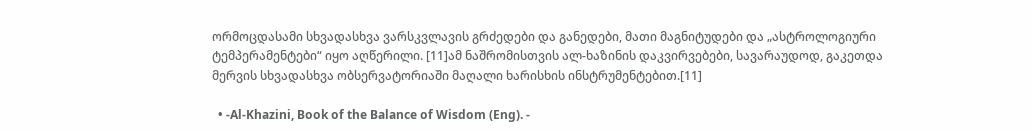ორმოცდასამი სხვადასხვა ვარსკვლავის გრძედები და განედები, მათი მაგნიტუდები და „ასტროლოგიური ტემპერამენტები“ იყო აღწერილი. [11]ამ ნაშრომისთვის ალ-ხაზინის დაკვირვებები, სავარაუდოდ, გაკეთდა მერვის სხვადასხვა ობსერვატორიაში მაღალი ხარისხის ინსტრუმენტებით.[11]

  • -Al-Khazini, Book of the Balance of Wisdom (Eng). -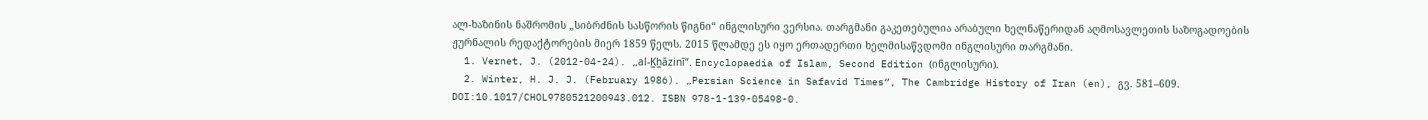ალ-ხაზინის ნაშრომის „სიბრძნის სასწორის წიგნი“ ინგლისური ვერსია. თარგმანი გაკეთებულია არაბული ხელნაწერიდან აღმოსავლეთის საზოგადოების ჟურნალის რედაქტორების მიერ 1859 წელს. 2015 წლამდე ეს იყო ერთადერთი ხელმისაწვდომი ინგლისური თარგმანი.
  1. Vernet, J. (2012-04-24). „al-K̲h̲āzinī“. Encyclopaedia of Islam, Second Edition (ინგლისური).
  2. Winter, H. J. J. (February 1986). „Persian Science in Safavid Times“, The Cambridge History of Iran (en), გვ. 581–609. DOI:10.1017/CHOL9780521200943.012. ISBN 978-1-139-05498-0.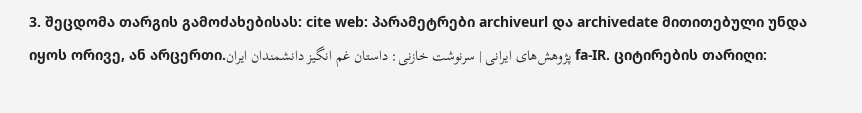3. შეცდომა თარგის გამოძახებისას: cite web: პარამეტრები archiveurl და archivedate მითითებული უნდა იყოს ორივე, ან არცერთი.پژوهش‌های ایرانی | سرنوشت خازنی: داستان غم انگیز دانشمندان ایران fa-IR. ციტირების თარიღი: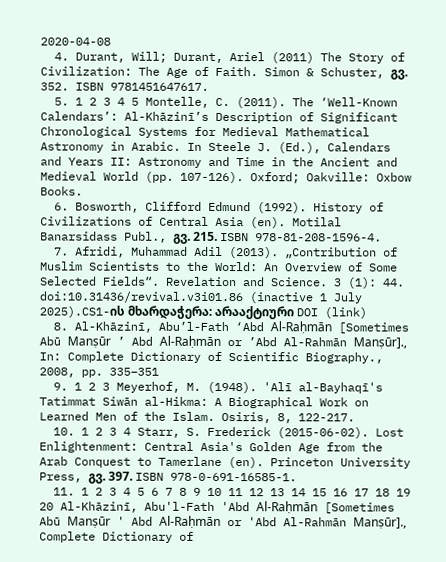2020-04-08
  4. Durant, Will; Durant, Ariel (2011) The Story of Civilization: The Age of Faith. Simon & Schuster, გვ. 352. ISBN 9781451647617.
  5. 1 2 3 4 5 Montelle, C. (2011). The ‘Well-Known Calendars’: Al-Khāzinī’s Description of Significant Chronological Systems for Medieval Mathematical Astronomy in Arabic. In Steele J. (Ed.), Calendars and Years II: Astronomy and Time in the Ancient and Medieval World (pp. 107-126). Oxford; Oakville: Oxbow Books.
  6. Bosworth, Clifford Edmund (1992). History of Civilizations of Central Asia (en). Motilal Banarsidass Publ., გვ. 215. ISBN 978-81-208-1596-4.
  7. Afridi, Muhammad Adil (2013). „Contribution of Muslim Scientists to the World: An Overview of Some Selected Fields“. Revelation and Science. 3 (1): 44. doi:10.31436/revival.v3i01.86 (inactive 1 July 2025).CS1-ის მხარდაჭერა: არააქტიური DOI (link)
  8. Al-Khāzinī, Abu’l-Fath ‘Abd Al-Raḥmān [Sometimes Abū Manṣūr ’ Abd Al-Raḥmān or ’Abd Al-Rahmān Manṣūr]., In: Complete Dictionary of Scientific Biography., 2008, pp. 335–351
  9. 1 2 3 Meyerhof, M. (1948). 'Alī al-Bayhaqī's Tatimmat Siwān al-Hikma: A Biographical Work on Learned Men of the Islam. Osiris, 8, 122-217.
  10. 1 2 3 4 Starr, S. Frederick (2015-06-02). Lost Enlightenment: Central Asia's Golden Age from the Arab Conquest to Tamerlane (en). Princeton University Press, გვ. 397. ISBN 978-0-691-16585-1.
  11. 1 2 3 4 5 6 7 8 9 10 11 12 13 14 15 16 17 18 19 20 Al-Khāzinī, Abu'l-Fath 'Abd Al-Raḥmān [Sometimes Abū Manṣūr ' Abd Al-Raḥmān or 'Abd Al-Rahmān Manṣūr]., Complete Dictionary of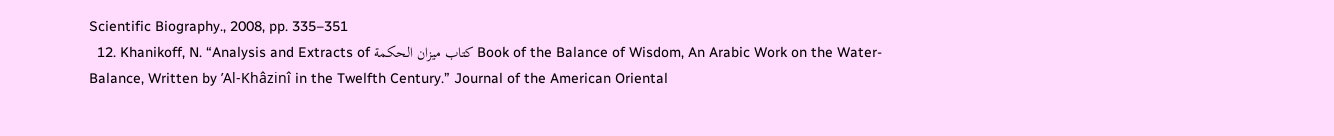Scientific Biography., 2008, pp. 335–351
  12. Khanikoff, N. “Analysis and Extracts of كتاب ميزان الحكمة Book of the Balance of Wisdom, An Arabic Work on the Water-Balance, Written by ’Al-Khâzinî in the Twelfth Century.” Journal of the American Oriental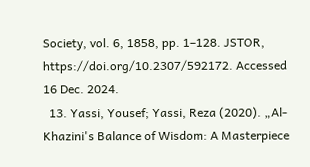Society, vol. 6, 1858, pp. 1–128. JSTOR, https://doi.org/10.2307/592172. Accessed 16 Dec. 2024.
  13. Yassi, Yousef; Yassi, Reza (2020). „Al-Khazini's Balance of Wisdom: A Masterpiece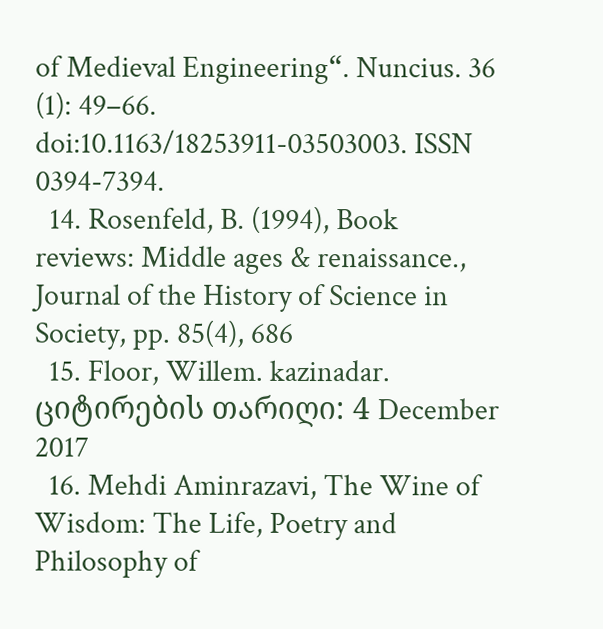of Medieval Engineering“. Nuncius. 36 (1): 49–66. doi:10.1163/18253911-03503003. ISSN 0394-7394.
  14. Rosenfeld, B. (1994), Book reviews: Middle ages & renaissance., Journal of the History of Science in Society, pp. 85(4), 686
  15. Floor, Willem. kazinadar. ციტირების თარიღი: 4 December 2017
  16. Mehdi Aminrazavi, The Wine of Wisdom: The Life, Poetry and Philosophy of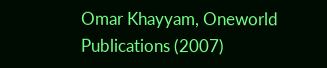Omar Khayyam, Oneworld Publications (2007)